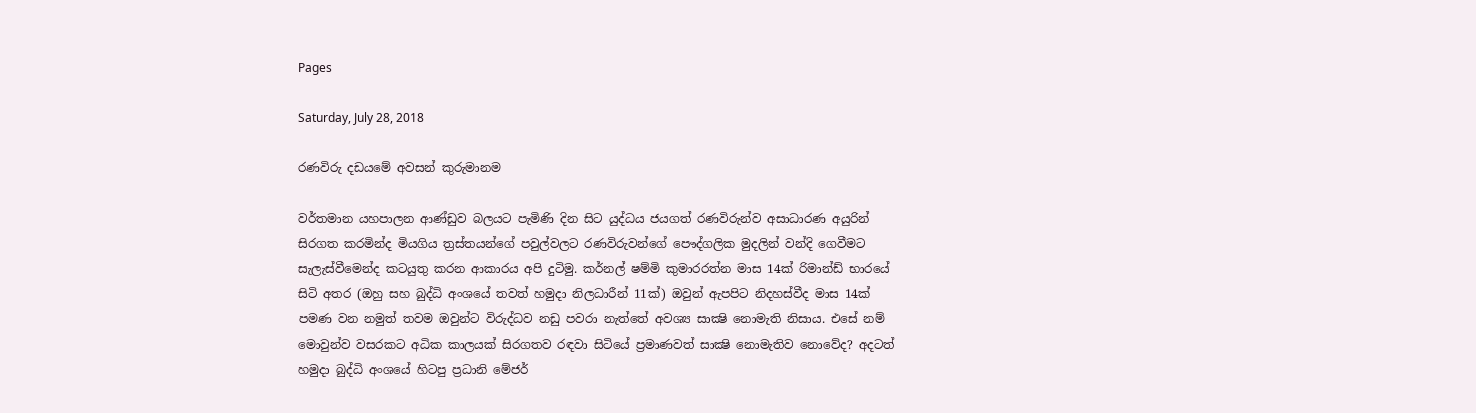Pages

Saturday, July 28, 2018

රණවිරු දඩයමේ අවසන් කුරුමානම

වර්තමාන යහපාලන ආණ්ඩුව බලයට පැමිණි දින සිට යුද්ධය ජයගත් රණවිරුන්ව අසාධාරණ අයුරින් සිරගත කරමින්ද මියගිය ත්‍රස්තයන්ගේ පවුල්වලට රණවිරුවන්ගේ පෞද්ගලික මුදලින් වන්දි ගෙවීමට සැලැස්වීමෙන්ද කටයුතු කරන ආකාරය අපි දුටිමු. කර්නල් ෂම්මි කුමාරරත්න මාස 14ක් රිමාන්ඩ් භාරයේ සිටි අතර (ඔහු සහ බුද්ධි අංශයේ තවත් හමුදා නිලධාරීන් 11ක්) ඔවුන් ඇපපිට නිදහස්වීද මාස 14ක් පමණ වන නමුත් තවම ඔවුන්ට විරුද්ධව නඩු පවරා නැත්තේ අවශ්‍ය සාක්‍ෂි නොමැති නිසාය. එසේ නම් මොවුන්ව වසරකට අධික කාලයක් සිරගතව රඳවා සිටියේ ප්‍රමාණවත් සාක්‍ෂි නොමැතිව නොවේද? අදටත් හමුදා බුද්ධි අංශයේ හිටපු ප්‍රධානි මේජර්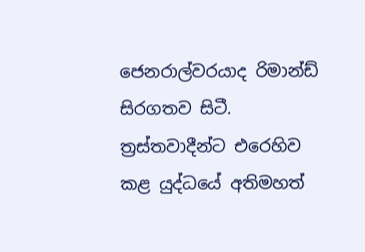ජෙනරාල්වරයාද රිමාන්ඩ් සිරගතව සිටී. ත්‍රස්තවාදීන්ට එරෙහිව කළ යුද්ධයේ අතිමහත්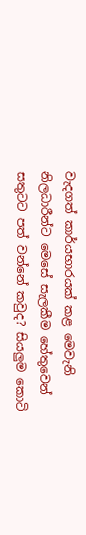වැදගත් කාර්යභාරයක් කළ මෙවැනි නිලධාරීන්ට මෙසේ සැලකීම හේතුවෙන් සතුටට පත් වන්නේ කවුද? සියලුම කොටි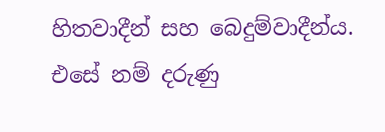හිතවාදීන් සහ බෙදුම්වාදීන්ය. එසේ නම් දරුණු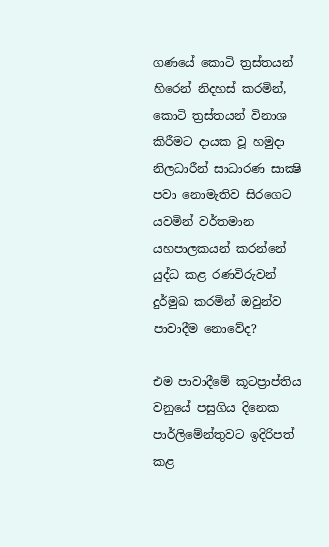ගණයේ කොටි ත්‍රස්තයන් හිරෙන් නිදහස් කරමින්, කොටි ත්‍රස්තයන් විනාශ කිරීමට දායක වූ හමුදා නිලධාරීන් සාධාරණ සාක්‍ෂි පවා නොමැතිව සිරගෙට යවමින් වර්තමාන යහපාලකයන් කරන්නේ යුද්ධ කළ රණවිරුවන් දුර්මුඛ කරමින් ඔවුන්ව පාවාදීම නොවේද?

එම පාවාදීමේ කූටප්‍රාප්තිය වනුයේ පසුගිය දිනෙක පාර්ලිමේන්තුවට ඉදිරිපත් කළ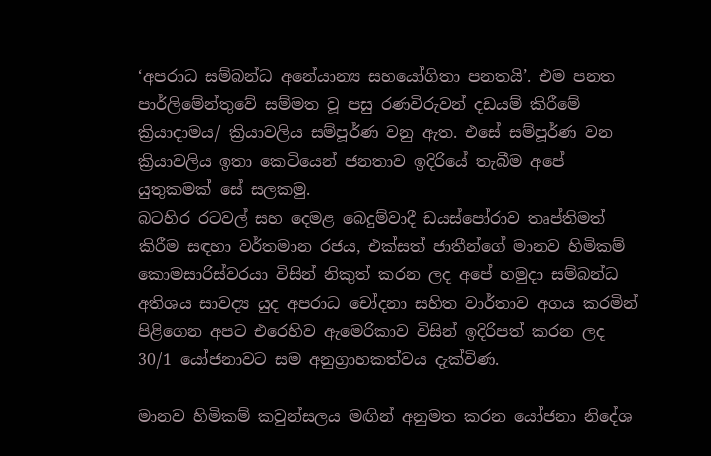‘අපරාධ සම්බන්ධ අනේ‍යාන්‍ය සහයෝගිතා පනතයි’. එම පනත පාර්ලිමේන්තුවේ සම්මත වූ පසු රණවිරුවන් දඩයම් කිරීමේ ක්‍රියාදාමය/ ක්‍රියාවලිය සම්පූර්ණ වනු ඇත. එසේ සම්පූර්ණ වන ක්‍රියාවලිය ඉතා කෙටියෙන් ජනතාව ඉදිරියේ තැබීම අපේ යුතුකමක් සේ සලකමු.
බටහිර රටවල් සහ දෙමළ බෙදුම්වාදී ඩයස්පෝරාව තෘප්තිමත් කිරීම සඳහා වර්තමාන රජය, එක්සත් ජාතීන්ගේ මානව හිමිකම් කොමසාරිස්වරයා විසින් නිකුත් කරන ලද අපේ හමුදා සම්බන්ධ අතිශය සාවද්‍ය යුද අපරාධ චෝදනා සහිත වාර්තාව අගය කරමින් පිළිගෙන අපට එරෙහිව ඇමෙරිකාව විසින් ඉදිරිපත් කරන ලද 30/1 යෝජනාවට සම අනුග්‍රාහකත්වය දැක්විණ.

මානව හිමිකම් කවුන්සලය මඟින් අනුමත කරන යෝජනා නිදේශ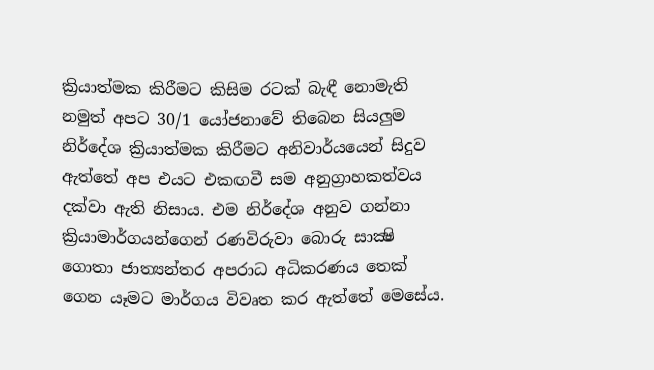ක්‍රියාත්මක කිරීමට කිසිම රටක් බැඳී නොමැති නමුත් අපට 30/1 යෝජනාවේ තිබෙන සියලුම නිර්දේශ ක්‍රියාත්මක කිරීමට අනිවාර්යයෙන් සිදුව ඇත්තේ අප එයට එකඟවී සම අනුග්‍රාහකත්වය දක්වා ඇති නිසාය. එම නිර්දේශ අනුව ගන්නා ක්‍රියාමාර්ගයන්ගෙන් රණවිරුවා බොරු සාක්‍ෂි ගොතා ජාත්‍යන්තර අපරාධ අධිකරණය තෙක් ගෙන යෑමට මාර්ගය විවෘත කර ඇත්තේ මෙසේය.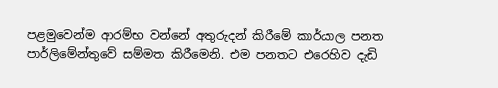පළමුවෙන්ම ආරම්භ වන්නේ අතුරුදන් කිරීමේ කාර්යාල පනත පාර්ලිමේන්තුවේ සම්මත කිරීමෙනි. එම පනතට එරෙහිව දැඩි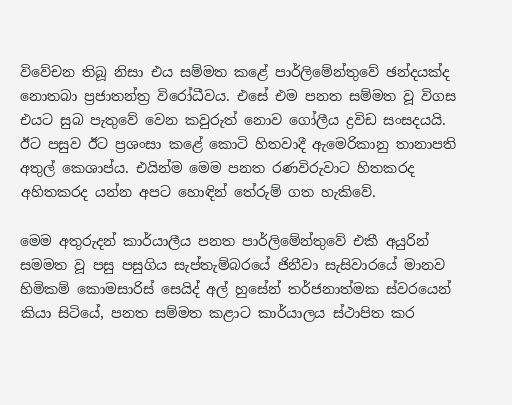විවේචන තිබූ නිසා එය සම්මත කළේ පාර්ලිමේන්තුවේ ඡන්දයක්ද නොතබා ප්‍රජාතන්ත්‍ර විරෝධීවය. එසේ එම පනත සම්මත වූ විගස එයට සුබ පැතුවේ වෙන කවුරුත් නොව ගෝලීය ද්‍රවිඩ සංසදයයි.
ඊට පසුව ඊට ප්‍රශංසා කළේ කොටි හිතවාදී ඇමෙරිකානු තානාපති අතුල් කෙශාප්ය. එයින්ම මෙම පනත රණවිරුවාට හිතකරද අහිතකරද යන්න අපට හොඳින් තේරුම් ගත හැකිවේ.

මෙම අතුරුදන් කාර්යාලීය පනත පාර්ලිමේන්තුවේ එකී අයුරින් සමමත වූ පසු පසුගිය සැප්තැම්බරයේ ජිනීවා සැසිවාරයේ මානව හිමිකම් කොමසාරිස් සෙයිද් අල් හුසේන් තර්ජනාත්මක ස්වරයෙන් කියා සිටියේ, පනත සම්මත කළාට කාර්යාලය ස්ථාපිත කර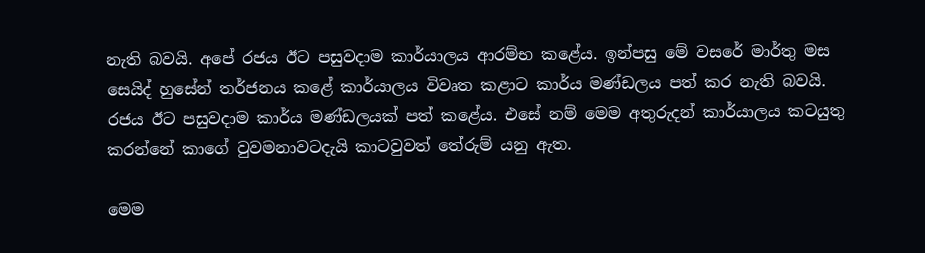නැති බවයි. අපේ රජය ඊට පසුවදාම කාර්යාලය ආරම්භ කළේය. ඉන්පසු මේ වසරේ මාර්තු මස සෙයිද් හුසේන් තර්ජනය කළේ කාර්යාලය විවෘත කළාට කාර්ය මණ්ඩලය පත් කර නැති බවයි. රජය ඊට පසුවදාම කාර්ය මණ්ඩලයක් පත් කළේය. එසේ නම් මෙම අතුරුදන් කාර්යාලය කටයුතු කරන්නේ කාගේ වුවමනාවටදැයි කාටවුවත් තේරුම් යනු ඇත.

මෙම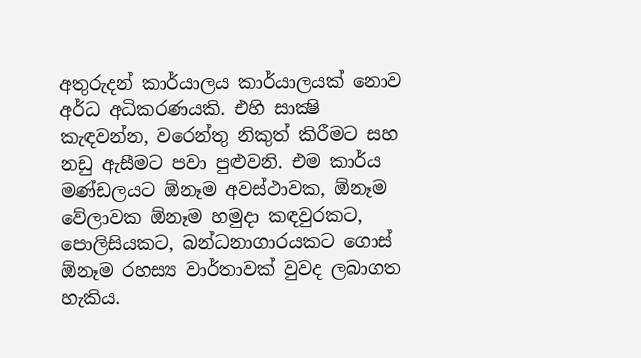අතුරුදන් කාර්යාලය කාර්යාලයක් නොව අර්ධ අධිකරණයකි. එහි සාක්‍ෂි කැඳවන්න, වරෙන්තු නිකුත් කිරීමට සහ නඩු ඇසීමට පවා පුළුවනි. එම කාර්ය මණ්ඩලයට ඕනෑම අවස්ථාවක, ඕනෑම වේලාවක ඕනෑම හමුදා කඳවුරකට, පොලිසියකට, බන්ධනාගාරයකට ගොස් ඕනෑම රහස්‍ය වාර්තාවක් වුවද ලබාගත හැකිය.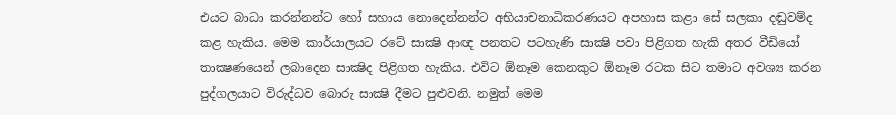එයට බාධා කරන්නන්ට හෝ සහාය නොදෙන්නන්ට අභියාචනාධිකරණයට අපහාස කළා සේ සලකා දඬුවම්ද කළ හැකිය. මෙම කාර්යාලයට රටේ සාක්‍ෂි ආඥ පනතට පටහැණි සාක්‍ෂි පවා පිළිගත හැකි අතර වීඩියෝ තාක්‍ෂණයෙන් ලබාදෙන සාක්‍ෂිද පිළිගත හැකිය. එවිට ඕනෑම කෙනකුට ඕනෑම රටක සිට තමාට අවශ්‍ය කරන පුද්ගලයාට විරුද්ධව බොරු සාක්‍ෂි දීමට පුළුවනි. නමුත් මෙම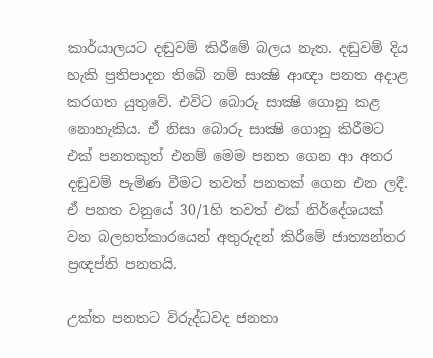කාර්යාලයට දඬුවම් කිරීමේ බලය නැත. දඬුවම් දිය හැකි ප්‍රතිපාදන තිබේ නම් සාක්‍ෂි ආඥා පනත අදාළ කරගත යුතුවේ. එවිට බොරු සාක්‍ෂි ගොනු කළ නොහැකිය. ඒ නිසා බොරු සාක්‍ෂි ගොනු කිරීමට එක් පනතකුත් එනම් මෙම පනත ගෙන ආ අතර දඬුවම් පැමිණ වීමට තවත් පනතක් ගෙන එන ලදී. ඒ පනත වනුයේ 30/1හි තවත් එක් නිර්දේශයක් වන බලහත්කාරයෙන් අතුරුදන් කිරීමේ ජාත්‍යන්තර ප්‍රඥප්ති පනතයි.

උක්ත පනතට විරුද්ධවද ජනතා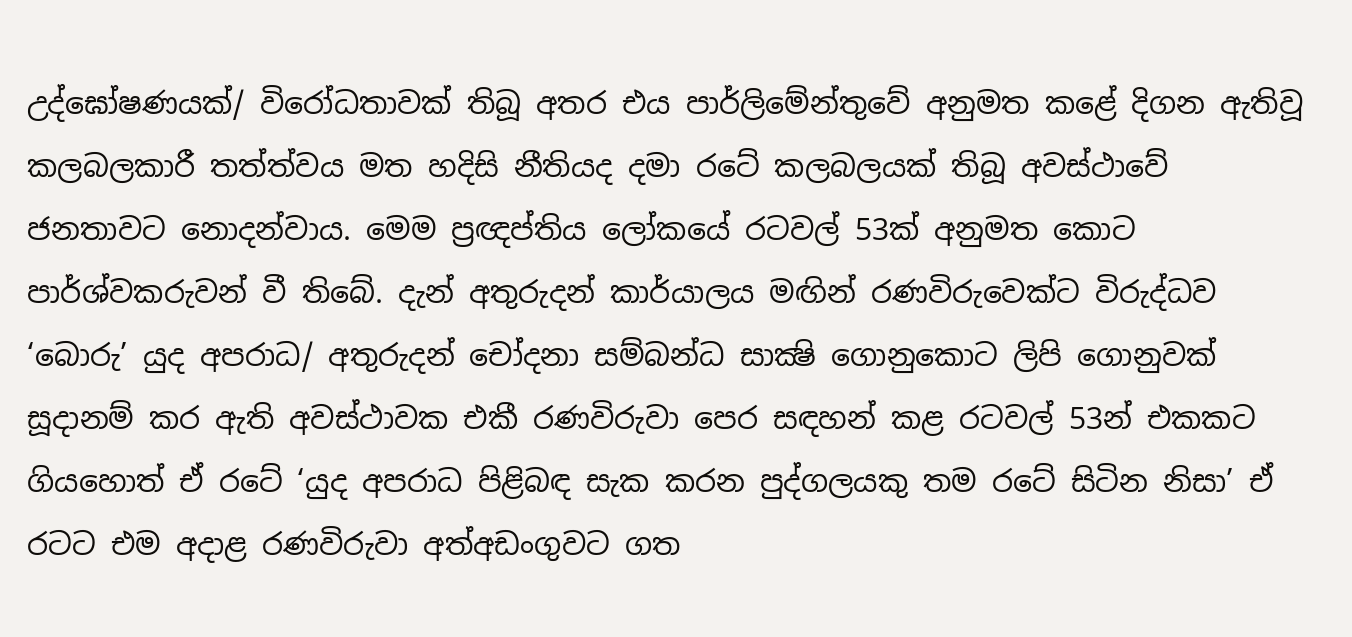උද්ඝෝෂණයක්/ විරෝධතාවක් තිබූ අතර එය පාර්ලිමේන්තුවේ අනුමත කළේ දිගන ඇතිවූ කලබලකාරී තත්ත්වය මත හදිසි නීතියද දමා රටේ කලබලයක් තිබූ අවස්ථාවේ ජනතාවට නොදන්වාය. මෙම ප්‍රඥප්තිය ලෝකයේ රටවල් 53ක් අනුමත කොට පාර්ශ්වකරුවන් වී තිබේ. දැන් අතුරුදන් කාර්යාලය මඟින් රණවිරුවෙක්ට විරුද්ධව ‘බොරු’ යුද අපරාධ/ අතුරුදන් චෝදනා සම්බන්ධ සාක්‍ෂි ගොනුකොට ලිපි ගොනුවක් සූදානම් කර ඇති අවස්ථාවක එකී රණවිරුවා පෙර සඳහන් කළ රටවල් 53න් එකකට ගියහොත් ඒ රටේ ‘යුද අපරාධ පිළිබඳ සැක කරන පුද්ගලයකු තම රටේ සිටින නිසා’ ඒ රටට එම අදාළ රණවිරුවා අත්අඩංගුවට ගත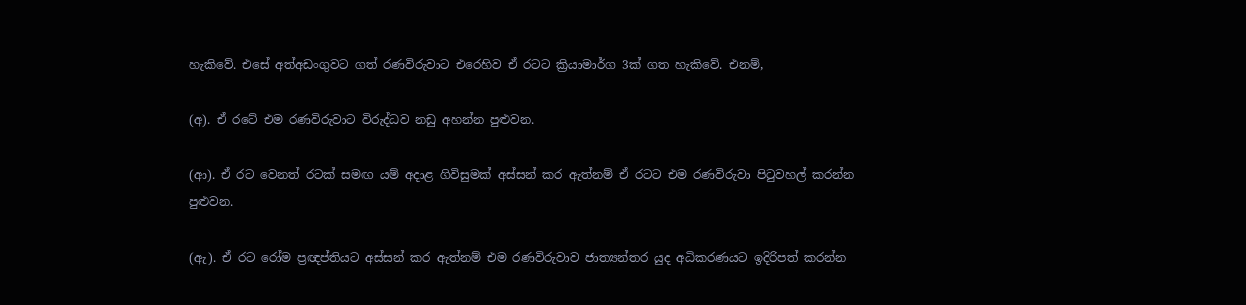හැකිවේ. එසේ අත්අඩංගුවට ගත් රණවිරුවාට එරෙහිව ඒ රටට ක්‍රියාමාර්ග 3ක් ගත හැකිවේ. එනම්,

(අ). ඒ රටේ එම රණවිරුවාට විරුද්ධව නඩු අහන්න පුළුවන.

(ආ). ඒ රට වෙනත් රටක් සමඟ යම් අදාළ ගිවිසුමක් අස්සන් කර ඇත්නම් ඒ රටට එම රණවිරුවා පිටුවහල් කරන්න පුළුවන.

(ඇ). ඒ රට රෝම ප්‍රඥප්තියට අස්සන් කර ඇත්නම් එම රණවිරුවාව ජාත්‍යන්තර යුද අධිකරණයට ඉදිරිපත් කරන්න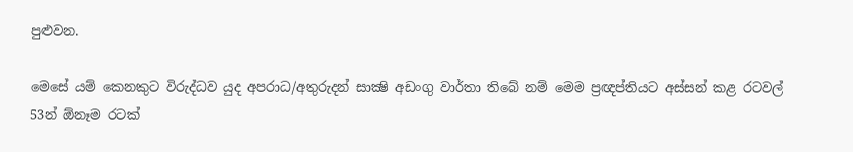පුළුවන.

මෙසේ යම් කෙනකුට විරුද්ධව යුද අපරාධ/අතුරුදන් සාක්‍ෂි අඩංගු වාර්තා තිබේ නම් මෙම ප්‍රඥප්තියට අස්සන් කළ රටවල් 53න් ඕනෑම රටක්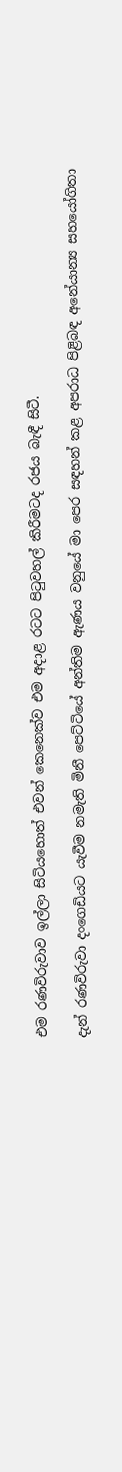එම රණවිරුවාව ඉල්ලා සිටියහොත් එවන් කෙනෙක්ව එම අදාළ රටට පිටුවහල් කිරීමටද රජය බැඳී සිටී.

දැන් රණවිරුවා දංගෙඩියට යැවීම නමැති මිනී පෙට්ටියේ අන්තිම ඇණය වනුයේ මා පෙර සඳහන් කළ අපරාධ පිළිබඳ අනේ‍යාන්‍ය සහයෝගිතා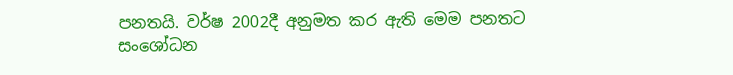පනතයි. වර්ෂ 2002දී අනුමත කර ඇති මෙම පනතට සංශෝධන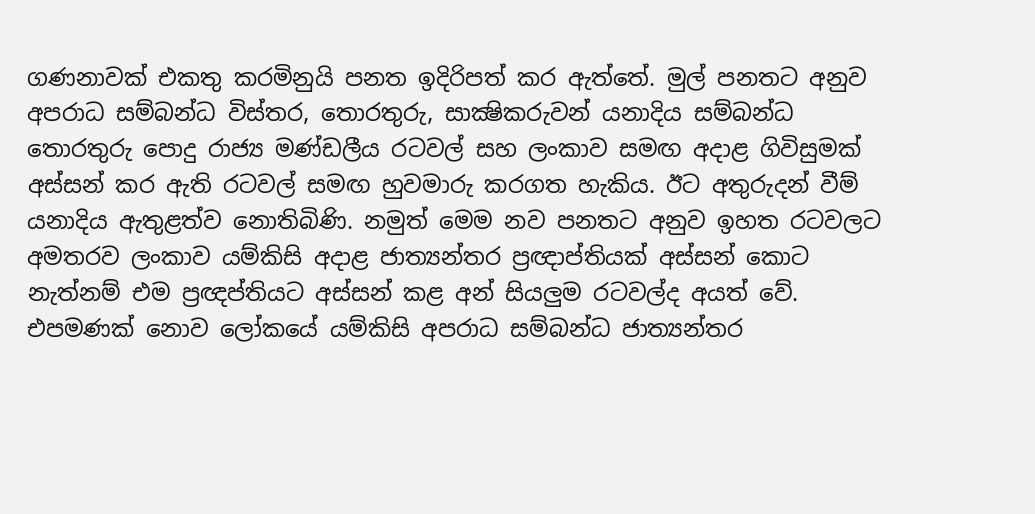ගණනාවක් එකතු කරමිනුයි පනත ඉදිරිපත් කර ඇත්තේ. මුල් පනතට අනුව අපරාධ සම්බන්ධ විස්තර, තොරතුරු, සාක්‍ෂිකරුවන් යනාදිය සම්බන්ධ තොරතුරු පොදු රාජ්‍ය මණ්ඩලීය රටවල් සහ ලංකාව සමඟ අදාළ ගිවිසුමක් අස්සන් කර ඇති රටවල් සමඟ හුවමාරු කරගත හැකිය. ඊට අතුරුදන් වීම් යනාදිය ඇතුළත්ව නොතිබිණි. නමුත් මෙම නව පනතට අනුව ඉහත රටවලට අමතරව ලංකාව යම්කිසි අදාළ ජාත්‍යන්තර ප්‍රඥාප්තියක් අස්සන් කොට නැත්නම් එම ප්‍රඥප්තියට අස්සන් කළ අන් සියලුම රටවල්ද අයත් වේ. එපමණක් නොව ලෝකයේ යම්කිසි අපරාධ සම්බන්ධ ජාත්‍යන්තර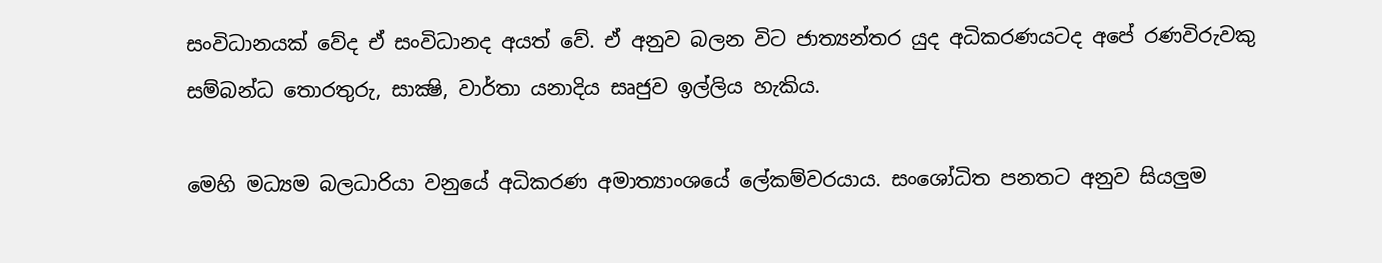සංවිධානයක් වේද ඒ සංවිධානද අයත් වේ. ඒ අනුව බලන විට ජාත්‍යන්තර යුද අධිකරණයටද අපේ රණවිරුවකු සම්බන්ධ තොරතුරු, සාක්‍ෂි, වාර්තා යනාදිය සෘජුව ඉල්ලිය හැකිය.

මෙහි මධ්‍යම බලධාරියා වනුයේ අධිකරණ අමාත්‍යාංශයේ ලේකම්වරයාය. සංශෝධිත පනතට අනුව සියලුම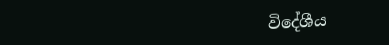විදේශීය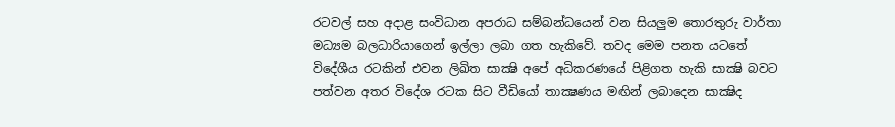රටවල් සහ අදාළ සංවිධාන අපරාධ සම්බන්ධයෙන් වන සියලුම තොරතුරු වාර්තා මධ්‍යම බලධාරියාගෙන් ඉල්ලා ලබා ගත හැකිවේ. තවද මෙම පනත යටතේ විදේශීය රටකින් එවන ලිඛිත සාක්‍ෂි අපේ අධිකරණයේ පිළිගත හැකි සාක්‍ෂි බවට පත්වන අතර විදේශ රටක සිට වීඩියෝ තාක්‍ෂණය මඟින් ලබාදෙන සාක්‍ෂිද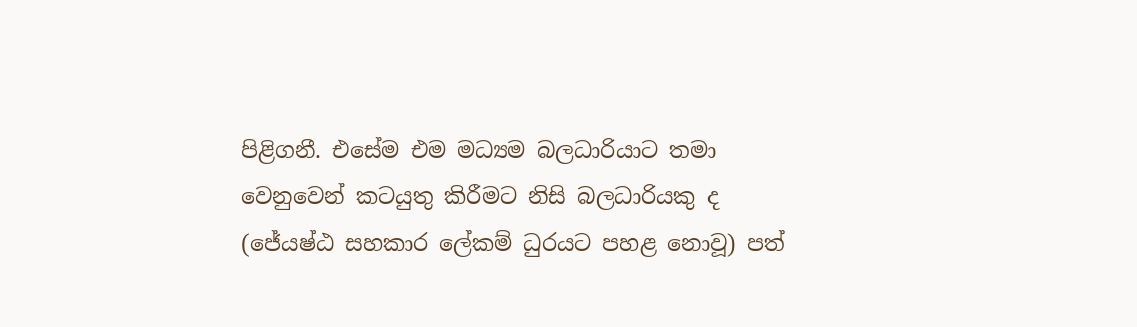පිළිගනී. එසේම එම මධ්‍යම බලධාරියාට තමා වෙනුවෙන් කටයුතු කිරීමට නිසි බලධාරියකු ද (ජේ‍යෂ්ඨ සහකාර ලේකම් ධුරයට පහළ නොවූ) පත්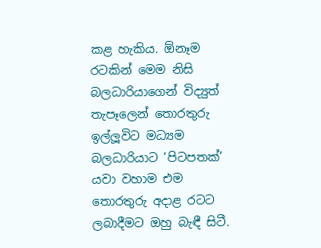කළ හැකිය. ඕනෑම රටකින් මෙම නිසි බලධාරියාගෙන් විද්‍යුත් තැපෑලෙන් තොරතුරු ඉල්ලූවිට මධ්‍යම බලධාරියාට ‘පිටපතක්’ යවා වහාම එම තොරතුරු අදාළ රටට ලබාදීමට ඔහු බැඳී සිටී.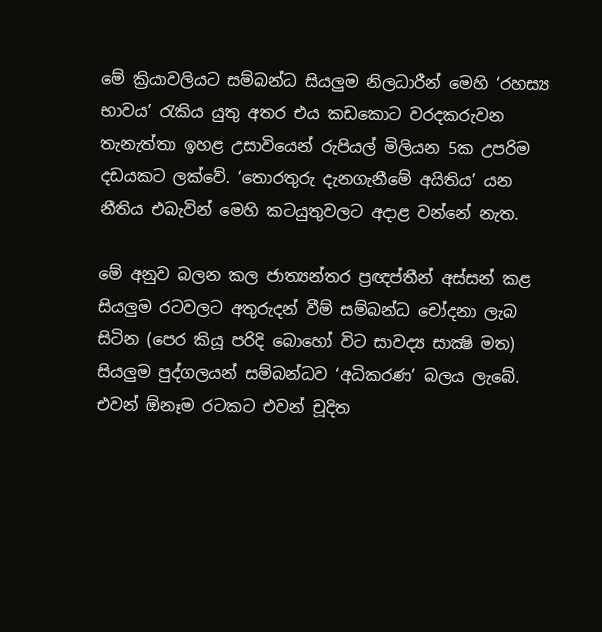මේ ක්‍රියාවලියට සම්බන්ධ සියලුම නිලධාරීන් මෙහි ‘රහස්‍ය භාවය’ රැකිය යුතු අතර එය කඩකොට වරදකරුවන තැනැත්තා ඉහළ උසාවියෙන් රුපියල් මිලියන 5ක උපරිම දඩයකට ලක්වේ. ‘තොරතුරු දැනගැනීමේ අයිතිය’ යන නීතිය එබැවින් මෙහි කටයුතුවලට අදාළ වන්නේ නැත.

මේ අනුව බලන කල ජාත්‍යන්තර ප්‍රඥප්තීන් අස්සන් කළ සියලුම රටවලට අතුරුදන් වීම් සම්බන්ධ චෝදනා ලැබ සිටින (පෙර කියූ පරිදි බොහෝ විට සාවද්‍ය සාක්‍ෂි මත) සියලුම පුද්ගලයන් සම්බන්ධව ‘අධිකරණ’ බලය ලැබේ. එවන් ඕනෑම රටකට එවන් චූදිත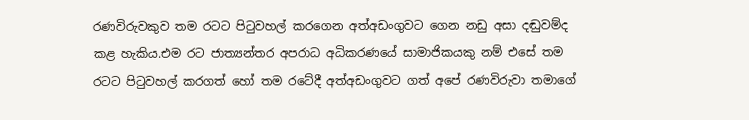රණවිරුවකුව තම රටට පිටුවහල් කරගෙන අත්අඩංගුවට ගෙන නඩු අසා දඬුවම්ද කළ හැකිය.එම රට ජාත්‍යන්තර අපරාධ අධිකරණයේ සාමාජිකයකු නම් එසේ තම රටට පිටුවහල් කරගත් හෝ තම රටේදී අත්අඩංගුවට ගත් අපේ රණවිරුවා තමාගේ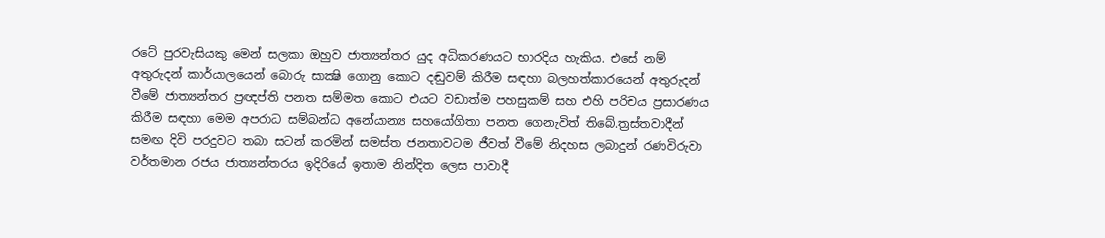රටේ පුරවැසියකු මෙන් සලකා ඔහුව ජාත්‍යන්තර යුද අධිකරණයට භාරදිය හැකිය. එසේ නම් අතුරුදන් කාර්යාලයෙන් බොරු සාක්‍ෂි ගොනු කොට දඬුවම් කිරීම සඳහා බලහත්කාරයෙන් අතුරුදන් වීමේ ජාත්‍යන්තර ප්‍රඥප්ති පනත සම්මත කොට එයට වඩාත්ම පහසුකම් සහ එහි පරිචය ප්‍රසාරණය කිරීම සඳහා මෙම අපරාධ සම්බන්ධ අනේ‍යාන්‍ය සහයෝගිතා පනත ගෙනැවිත් තිබේ.ත්‍රස්තවාදීන් සමඟ දිවි පරදුවට තබා සටන් කරමින් සමස්ත ජනතාවටම ජීවත් වීමේ නිදහස ලබාදුන් රණවිරුවා වර්තමාන රජය ජාත්‍යන්තරය ඉදිරියේ ඉතාම නින්දිත ලෙස පාවාදී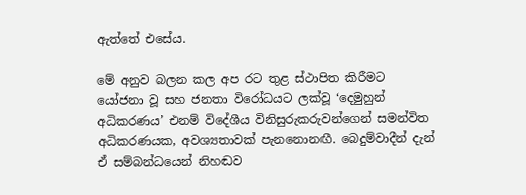ඇත්තේ එසේය.

මේ අනුව බලන කල අප රට තුළ ස්ථාපිත කිරීමට යෝජනා වූ සහ ජනතා විරෝධයට ලක්වූ ‘දෙමුහුන් අධිකරණය’ එනම් විදේශීය විනිසුරුකරුවන්ගෙන් සමන්විත අධිකරණයක, අවශ්‍යතාවක් පැනනොනඟී. බෙදුම්වාදීන් දැන් ඒ සම්බන්ධයෙන් නිහඬව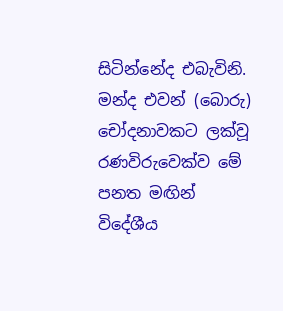සිටින්නේද එබැවිනි. මන්ද එවන් (බොරු) චෝදනාවකට ලක්වූ රණවිරුවෙක්ව මේ පනත මඟින් විදේශීය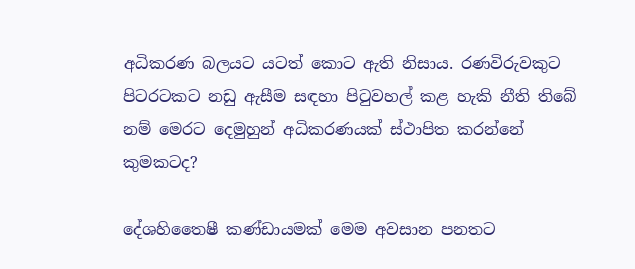අධිකරණ බලයට යටත් කොට ඇති නිසාය. රණවිරුවකුට පිටරටකට නඩු ඇසීම සඳහා පිටුවහල් කළ හැකි නීති තිබේ නම් මෙරට දෙමුහුන් අධිකරණයක් ස්ථාපිත කරන්නේ කුමකටද?

දේශහිතෛෂී කණ්ඩායමක් මෙම අවසාන පනතට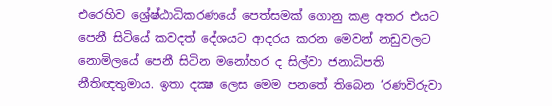එරෙහිව ශ්‍රේෂ්ඨාධිකරණයේ පෙත්සමක් ගොනු කළ අතර එයට පෙනී සිටියේ කවදත් දේශයට ආදරය කරන මෙවන් නඩුවලට නොමිලයේ පෙනී සිටින මනෝහර ද සිල්වා ජනාධිපති නීතිඥතුමාය. ඉතා දක්‍ෂ ලෙස මෙම පනතේ තිබෙන ‘රණවිරුවා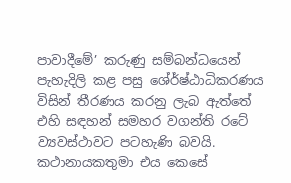පාවාදීමේ’ කරුණු සම්බන්ධයෙන් පැහැදිලි කළ පසු ශේ‍ර්ෂ්ඨාධිකරණය විසින් තීරණය කරනු ලැබ ඇත්තේ එහි සඳහන් සමහර වගන්ති රටේ ව්‍යවස්ථාවට පටහැණි බවයි. කථානායකතුමා එය කෙසේ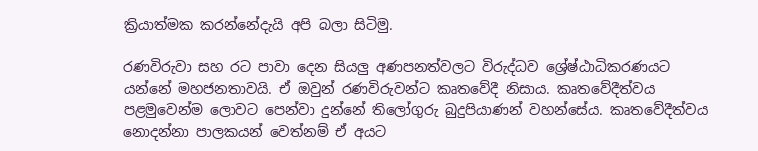ක්‍රියාත්මක කරන්නේදැයි අපි බලා සිටිමු.

රණවිරුවා සහ රට පාවා දෙන සියලු අණපනත්වලට විරුද්ධව ශ්‍රේෂ්ඨාධිකරණයට යන්නේ මහජනතාවයි. ඒ ඔවුන් රණවිරුවන්ට කෘතවේදී නිසාය. කෘතවේදීත්වය පළමුවෙන්ම ලොවට පෙන්වා දුන්නේ තිලෝගුරු බුදුපියාණන් වහන්සේය. කෘතවේදීත්වය නොදන්නා පාලකයන් වෙත්නම් ඒ අයට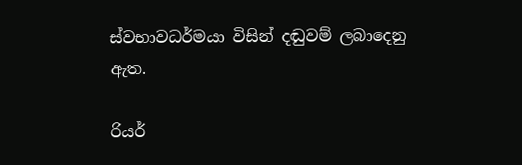ස්වභාවධර්මයා විසින් දඬුවම් ලබාදෙනු ඇත.

රියර්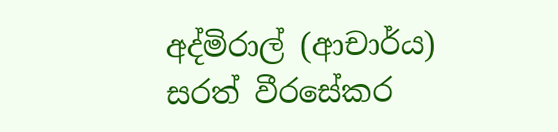අද්මිරාල් (ආචාර්ය) සරත් වීරසේකර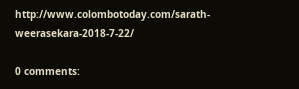http://www.colombotoday.com/sarath-weerasekara-2018-7-22/

0 comments: